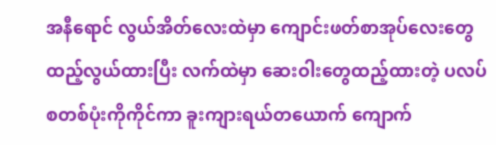အနီရောင် လွယ်အိတ်လေးထဲမှာ ကျောင်းဖတ်စာအုပ်လေးတွေ ထည့်လွယ်ထားပြီး လက်ထဲမှာ ဆေးဝါးတွေထည့်ထားတဲ့ ပလပ်စတစ်ပုံးကိုကိုင်ကာ ခူးကျားရယ်တယောက် ကျောက်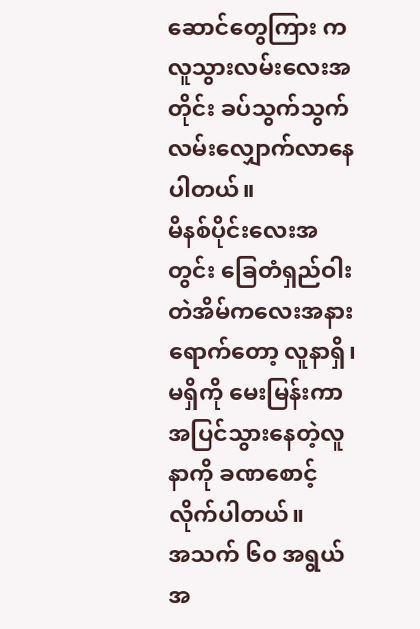ဆောင်တွေကြား က လူသွားလမ်းလေးအတိုင်း ခပ်သွက်သွက်လမ်းလျှောက်လာနေပါတယ်။
မိနစ်ပိုင်းလေးအတွင်း ခြေတံရှည်ဝါးတဲအိမ်ကလေးအနားရောက်တော့ လူနာရှိ၊ မရှိကို မေးမြန်းကာ အပြင်သွားနေတဲ့လူနာကို ခဏစောင့်လိုက်ပါတယ်။
အသက် ၆၀ အရွယ် အ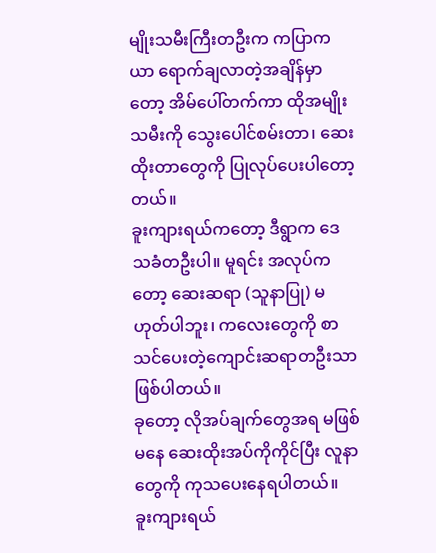မျိုးသမီးကြီးတဦးက ကပြာကယာ ရောက်ချလာတဲ့အချိန်မှာတော့ အိမ်ပေါ်တက်ကာ ထိုအမျိုးသမီးကို သွေးပေါင်စမ်းတာ၊ ဆေးထိုးတာတွေကို ပြုလုပ်ပေးပါတော့တယ်။
ခူးကျားရယ်ကတော့ ဒီရွာက ဒေသခံတဦးပါ။ မူရင်း အလုပ်ကတော့ ဆေးဆရာ (သူနာပြု) မဟုတ်ပါဘူး၊ ကလေးတွေကို စာသင်ပေးတဲ့ကျောင်းဆရာတဦးသာဖြစ်ပါတယ်။
ခုတော့ လိုအပ်ချက်တွေအရ မဖြစ်မနေ ဆေးထိုးအပ်ကိုကိုင်ပြီး လူနာတွေကို ကုသပေးနေရပါတယ်။
ခူးကျားရယ်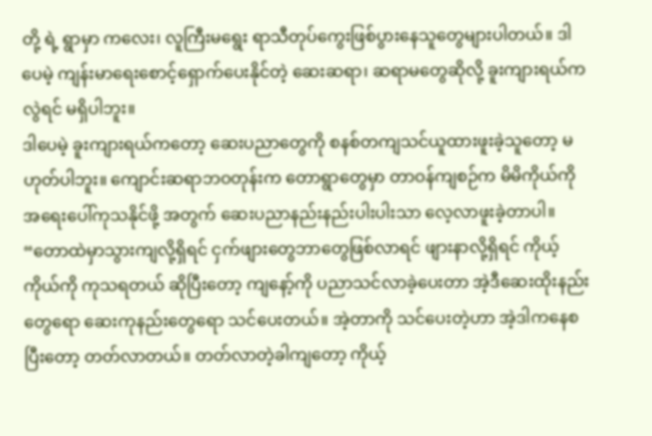တို့ ရဲ့ ရွာမှာ ကလေး၊ လူကြီးမရွေး ရာသီတုပ်ကွေးဖြစ်ပွားနေသူတွေများပါတယ်။ ဒါပေမဲ့ ကျန်းမာရေးစောင့်ရှောက်ပေးနိုင်တဲ့ ဆေးဆရာ၊ ဆရာမတွေဆိုလို့ ခူးကျားရယ်ကလွဲရင် မရှိပါဘူး။
ဒါပေမဲ့ ခူးကျားရယ်ကတော့ ဆေးပညာတွေကို စနစ်တကျသင်ယူထားဖူးခဲ့သူတော့ မဟုတ်ပါဘူး။ ကျောင်းဆရာဘဝတုန်းက တောရွာတွေမှာ တာဝန်ကျစဉ်က မိမိကိုယ်ကို အရေးပေါ်ကုသနိုင်ဖို့ အတွက် ဆေးပညာနည်းနည်းပါးပါးသာ လေ့လာဖူးခဲ့တာပါ။
“တောထဲမှာသွားကျလို့ရှိရင် ငှက်ဖျားတွေဘာတွေဖြစ်လာရင် ဖျားနာလို့ရှိရင် ကိုယ့်ကိုယ်ကို ကုသရတယ် ဆိုပြီးတော့ ကျနော့်ကို ပညာသင်လာခဲ့ပေးတာ အဲ့ဒီဆေးထိုးနည်းတွေရော ဆေးကုနည်းတွေရော သင်ပေးတယ်။ အဲ့တာကို သင်ပေးတဲ့ဟာ အဲ့ဒါကနေစပြီးတော့ တတ်လာတယ်။ တတ်လာတဲ့ခါကျတော့ ကိုယ့်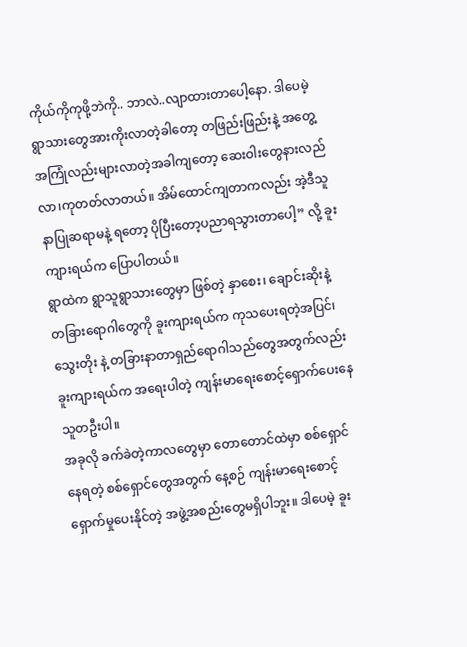ကိုယ်ကိုကုဖို့ဘဲကို.. ဘာလဲ..လျာထားတာပေါ့နော. ဒါပေမဲ့ ရွာသားတွေအားကိုးလာတဲ့ခါတော့ တဖြည်းဖြည်းနဲ့ အတွေ့အကြုံလည်းများလာတဲ့အခါကျတော့ ဆေးဝါးတွေနားလည်လာ၊ကုတတ်လာတယ်။ အိမ်ထောင်ကျတာကလည်း အဲ့ဒီသူနာပြုဆရာမနဲ့ ရတော့ ပိုပြီးတော့ပညာရသွားတာပေါ့” လို့ ခူးကျားရယ်က ပြောပါတယ်။
ရွာထဲက ရွာသူရွာသားတွေမှာ ဖြစ်တဲ့ နှာစေး၊ ချောင်းဆိုးနဲ့ တခြားရောဂါတွေကို ခူးကျားရယ်က ကုသပေးရတဲ့အပြင်၊ သွေးတိုး နဲ့ တခြားနာတာရှည်ရောဂါသည်တွေအတွက်လည်း ခူးကျားရယ်က အရေးပါတဲ့ ကျန်းမာရေးစောင့်ရှောက်ပေးနေသူတဦးပါ။
အခုလို ခက်ခဲတဲ့ကာလတွေမှာ တောတောင်ထဲမှာ စစ်ရှောင်နေရတဲ့ စစ်ရှောင်တွေအတွက် နေ့စဉ် ကျန်းမာရေးစောင့်ရှောက်မှုပေးနိုင်တဲ့ အဖွဲ့အစည်းတွေမရှိပါဘူး။ ဒါပေမဲ့ ခူး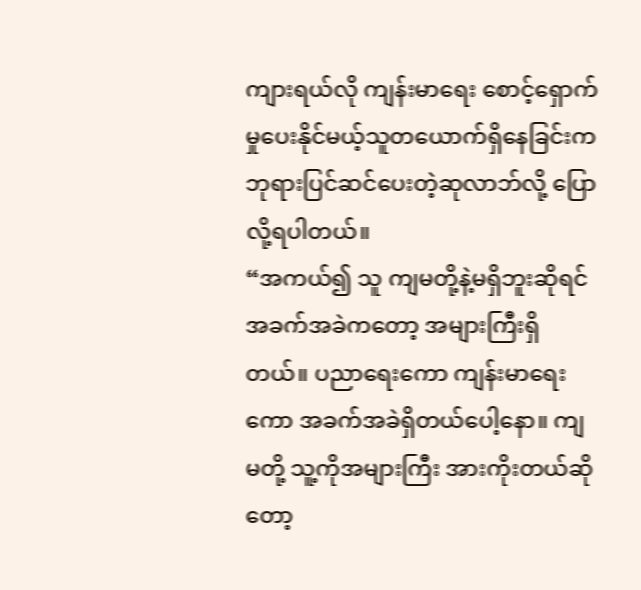ကျားရယ်လို ကျန်းမာရေး စောင့်ရှောက်မှုပေးနိုင်မယ့်သူတယောက်ရှိနေခြင်းက ဘုရားပြင်ဆင်ပေးတဲ့ဆုလာဘ်လို့ ပြောလို့ရပါတယ်။
“အကယ်၍ သူ ကျမတို့နဲ့မရှိဘူးဆိုရင် အခက်အခဲကတော့ အများကြီးရှိတယ်။ ပညာရေးကော ကျန်းမာရေးကော အခက်အခဲရှိတယ်ပေါ့နော။ ကျမတို့ သူ့ကိုအများကြီး အားကိုးတယ်ဆိုတော့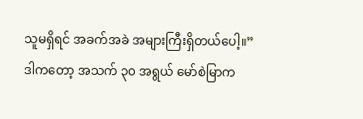သူမရှိရင် အခက်အခဲ အများကြီးရှိတယ်ပေါ့။”
ဒါကတော့ အသက် ၃၀ အရွယ် မော်စဲမြာက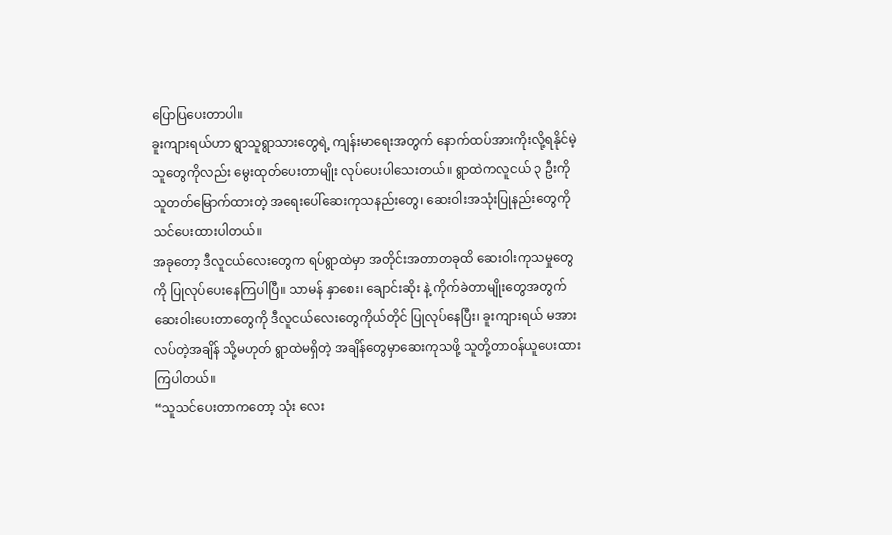ပြောပြပေးတာပါ။
ခူးကျားရယ်ဟာ ရွာသူရွာသားတွေရဲ့ ကျန်းမာရေးအတွက် နောက်ထပ်အားကိုးလို့ရနိုင်မဲ့သူတွေကိုလည်း မွေးထုတ်ပေးတာမျိုး လုပ်ပေးပါသေးတယ်။ ရွာထဲကလူငယ် ၃ ဦးကို သူတတ်မြောက်ထားတဲ့ အရေးပေါ်ဆေးကုသနည်းတွေ၊ ဆေးဝါးအသုံးပြုနည်းတွေကို သင်ပေးထားပါတယ်။
အခုတော့ ဒီလူငယ်လေးတွေက ရပ်ရွာထဲမှာ အတိုင်းအတာတခုထိ ဆေးဝါးကုသမှုတွေကို ပြုလုပ်ပေးနေကြပါပြီ။ သာမန် နှာစေး၊ ချောင်းဆိုး နဲ့ ကိုက်ခဲတာမျိုးတွေအတွက် ဆေးဝါးပေးတာတွေကို ဒီလူငယ်လေးတွေကိုယ်တိုင် ပြုလုပ်နေပြီး၊ ခူးကျားရယ် မအားလပ်တဲ့အချိန် သို့မဟုတ် ရွာထဲမရှိတဲ့ အချိန်တွေမှာဆေးကုသဖို့ သူတို့တာဝန်ယူပေးထားကြပါတယ်။
“သူသင်ပေးတာကတော့ သုံး လေး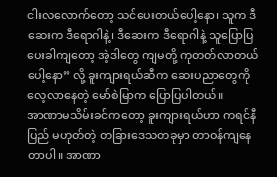ငါးလလောက်တော့ သင်ပေးတယ်ပေါ့နော၊ သူက ဒီဆေးက ဒီရောဂါနဲ့၊ ဒီဆေးက ဒီရောဂါနဲ့ သူပြောပြပေးခါကျတော့ အဲ့ဒါတွေ ကျမတို့ ကုတတ်လာတယ်ပေါ့နော” လို့ ခူးကျားရယ်ဆီက ဆေးပညာတွေကို လေ့လာနေတဲ့ မော်စဲမြာက ပြောပြပါတယ်။
အာဏာမသိမ်းခင်ကတော့ ခူးကျားရယ်ဟာ ကရင်နီပြည် မဟုတ်တဲ့ တခြားဒေသတခုမှာ တာဝန်ကျနေတာပါ။ အာဏာ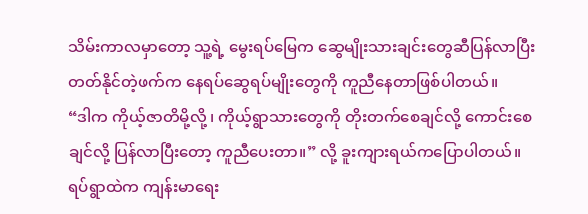သိမ်းကာလမှာတော့ သူ့ရဲ့ မွေးရပ်မြေက ဆွေမျိုးသားချင်းတွေဆီပြန်လာပြီး တတ်နိုင်တဲ့ဖက်က နေရပ်ဆွေရပ်မျိုးတွေကို ကူညီနေတာဖြစ်ပါတယ်။
“ဒါက ကိုယ့်ဇာတိမို့လို့ ၊ ကိုယ့်ရွာသားတွေကို တိုးတက်စေချင်လို့ ကောင်းစေချင်လို့ ပြန်လာပြီးတော့ ကူညီပေးတာ။” လို့ ခူးကျားရယ်ကပြောပါတယ်။
ရပ်ရွာထဲက ကျန်းမာရေး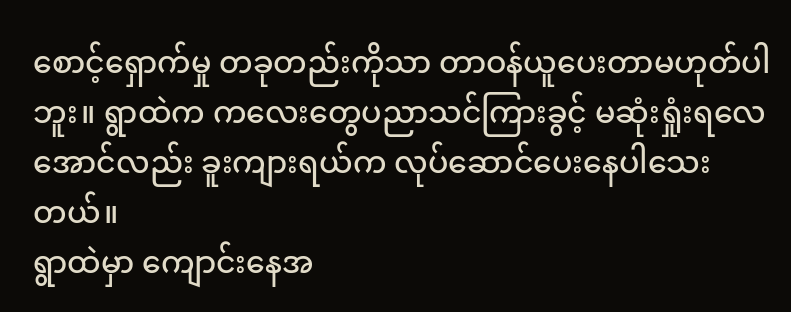စောင့်ရှောက်မှု တခုတည်းကိုသာ တာဝန်ယူပေးတာမဟုတ်ပါဘူး။ ရွာထဲက ကလေးတွေပညာသင်ကြားခွင့် မဆုံးရှုံးရလေအောင်လည်း ခူးကျားရယ်က လုပ်ဆောင်ပေးနေပါသေးတယ်။
ရွာထဲမှာ ကျောင်းနေအ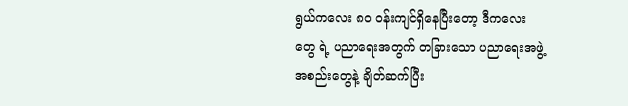ရွယ်ကလေး ၈၀ ဝန်းကျင်ရှိနေပြီးတော့ ဒီကလေးတွေ ရဲ့ ပညာရေးအတွက် တခြားသော ပညာရေးအဖွဲ့ အစည်းတွေနဲ့ ချိတ်ဆက်ပြီး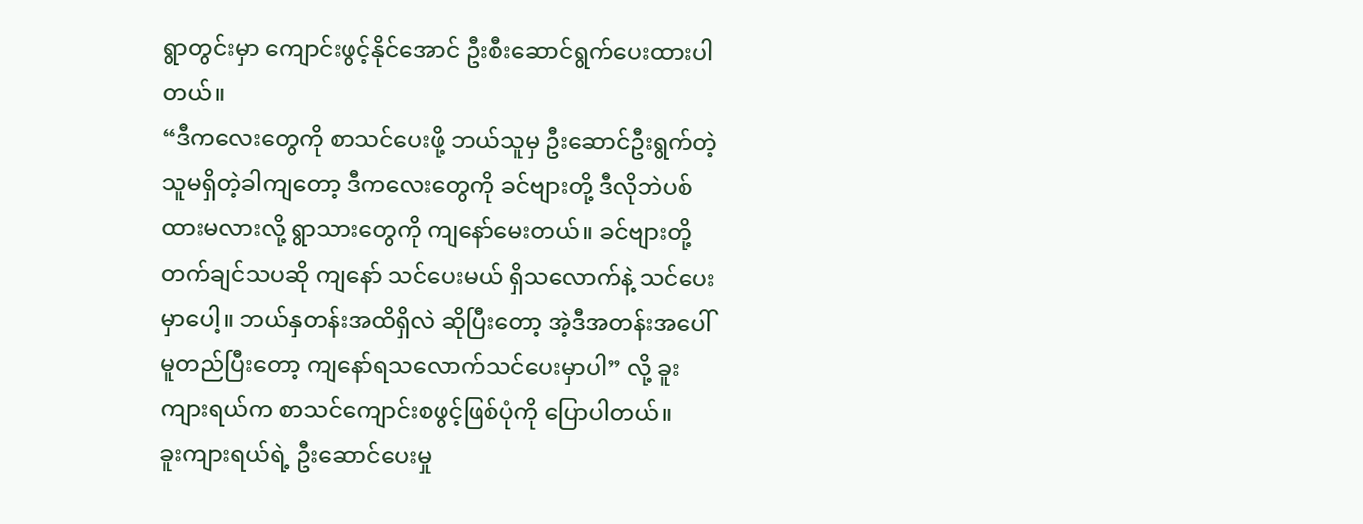ရွာတွင်းမှာ ကျောင်းဖွင့်နိုင်အောင် ဦးစီးဆောင်ရွက်ပေးထားပါတယ်။
“ဒီကလေးတွေကို စာသင်ပေးဖို့ ဘယ်သူမှ ဦးဆောင်ဦးရွက်တဲ့သူမရှိတဲ့ခါကျတော့ ဒီကလေးတွေကို ခင်ဗျားတို့ ဒီလိုဘဲပစ်ထားမလားလို့ ရွာသားတွေကို ကျနော်မေးတယ်။ ခင်ဗျားတို့တက်ချင်သပဆို ကျနော် သင်ပေးမယ် ရှိသလောက်နဲ့ သင်ပေးမှာပေါ့။ ဘယ်နှတန်းအထိရှိလဲ ဆိုပြီးတော့ အဲ့ဒီအတန်းအပေါ်မူတည်ပြီးတော့ ကျနော်ရသလောက်သင်ပေးမှာပါ” လို့ ခူးကျားရယ်က စာသင်ကျောင်းစဖွင့်ဖြစ်ပုံကို ပြောပါတယ်။
ခူးကျားရယ်ရဲ့ ဦးဆောင်ပေးမှု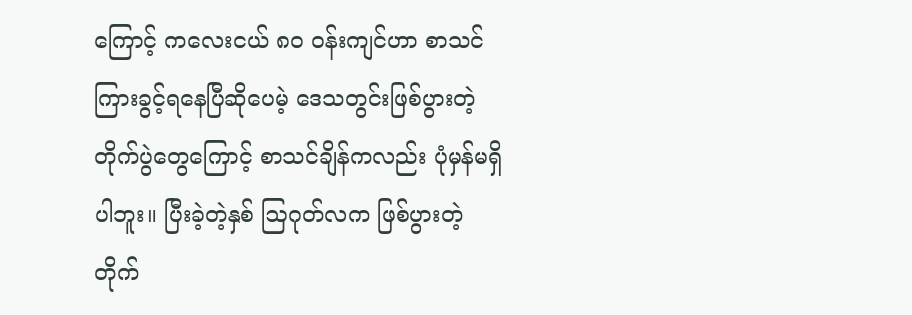ကြောင့် ကလေးငယ် ၈၀ ဝန်းကျင်ဟာ စာသင်ကြားခွင့်ရနေပြီဆိုပေမဲ့ ဒေသတွင်းဖြစ်ပွားတဲ့ တိုက်ပွဲတွေကြောင့် စာသင်ချိန်ကလည်း ပုံမှန်မရှိပါဘူး။ ပြီးခဲ့တဲ့နှစ် ဩဂုတ်လက ဖြစ်ပွားတဲ့ တိုက်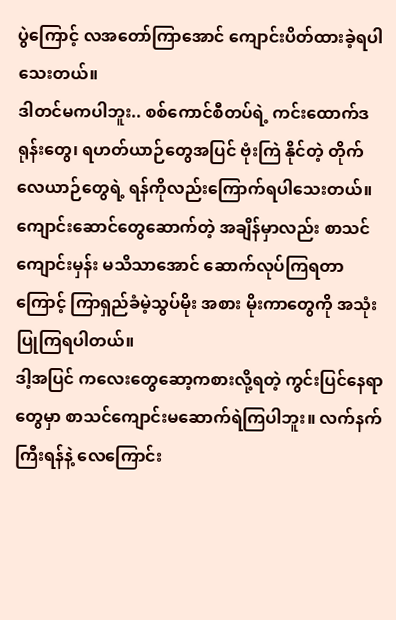ပွဲကြောင့် လအတော်ကြာအောင် ကျောင်းပိတ်ထားခဲ့ရပါသေးတယ်။
ဒါတင်မကပါဘူး.. စစ်ကောင်စီတပ်ရဲ့ ကင်းထောက်ဒရုန်းတွေ၊ ရဟတ်ယာဉ်တွေအပြင် ဗုံးကြဲ နိုင်တဲ့ တိုက်လေယာဉ်တွေရဲ့ ရန်ကိုလည်းကြောက်ရပါသေးတယ်။
ကျောင်းဆောင်တွေဆောက်တဲ့ အချိန်မှာလည်း စာသင်ကျောင်းမှန်း မသိသာအောင် ဆောက်လုပ်ကြရတာကြောင့် ကြာရှည်ခံမဲ့သွပ်မိုး အစား မိုးကာတွေကို အသုံးပြုကြရပါတယ်။
ဒါ့အပြင် ကလေးတွေဆော့ကစားလို့ရတဲ့ ကွင်းပြင်နေရာတွေမှာ စာသင်ကျောင်းမဆောက်ရဲကြပါဘူး။ လက်နက်ကြီးရန်နဲ့ လေကြောင်း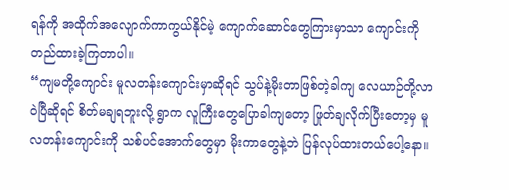ရန်ကို အထိုက်အလျောက်ကာကွယ်နိုင်မဲ့ ကျောက်ဆောင်တွေကြားမှာသာ ကျောင်းကို တည်ထားခဲ့ကြတာပါ။
“ကျမတို့ကျောင်း မူလတန်းကျောင်းမှာဆိုရင် သွပ်နဲ့မိုးတာဖြစ်တဲ့ခါကျ လေယာဉ်တို့လာဝဲပြီဆိုရင် စိတ်မချရဘူးလို့ ရွာက လူကြီးတွေပြောခါကျတော့ ဖြုတ်ချလိုက်ပြီးတော့မှ မူလတန်းကျောင်းကို သစ်ပင်အောက်တွေမှာ မိုးကာတွေနဲ့ဘဲ ပြန်လုပ်ထားတယ်ပေါ့နော။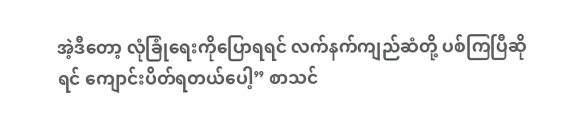အဲ့ဒီတော့ လုံခြုံရေးကိုပြောရရင် လက်နက်ကျည်ဆံတို့ ပစ်ကြပြီဆိုရင် ကျောင်းပိတ်ရတယ်ပေါ့” စာသင်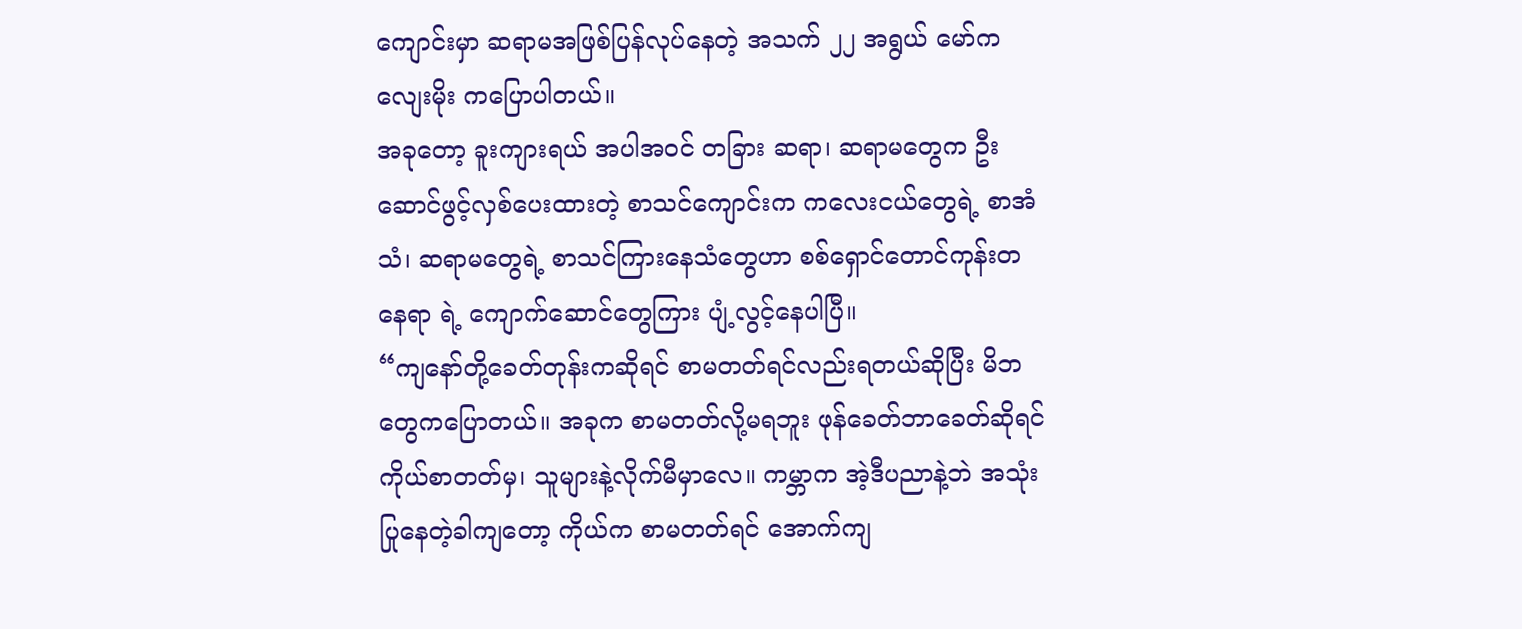ကျောင်းမှာ ဆရာမအဖြစ်ပြန်လုပ်နေတဲ့ အသက် ၂၂ အရွယ် မော်ကလျေးမိုး ကပြောပါတယ်။
အခုတော့ ခူးကျားရယ် အပါအဝင် တခြား ဆရာ၊ ဆရာမတွေက ဦးဆောင်ဖွင့်လှစ်ပေးထားတဲ့ စာသင်ကျောင်းက ကလေးငယ်တွေရဲ့ စာအံသံ၊ ဆရာမတွေရဲ့ စာသင်ကြားနေသံတွေဟာ စစ်ရှောင်တောင်ကုန်းတနေရာ ရဲ့ ကျောက်ဆောင်တွေကြား ပျံ့လွင့်နေပါပြီ။
“ကျနော်တို့ခေတ်တုန်းကဆိုရင် စာမတတ်ရင်လည်းရတယ်ဆိုပြီး မိဘတွေကပြောတယ်။ အခုက စာမတတ်လို့မရဘူး ဖုန်ခေတ်ဘာခေတ်ဆိုရင် ကိုယ်စာတတ်မှ၊ သူများနဲ့လိုက်မီမှာလေ။ ကမ္ဘာက အဲ့ဒီပညာနဲ့ဘဲ အသုံးပြုနေတဲ့ခါကျတော့ ကိုယ်က စာမတတ်ရင် အောက်ကျ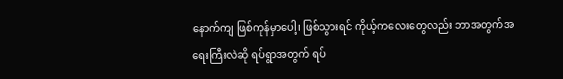နောက်ကျ ဖြစ်ကုန်မှာပေါ့၊ ဖြစ်သွားရင် ကိုယ့်ကလေးတွေလည်း ဘာအတွက်အရေးကြီးလဲဆို ရပ်ရွာအတွက် ရပ်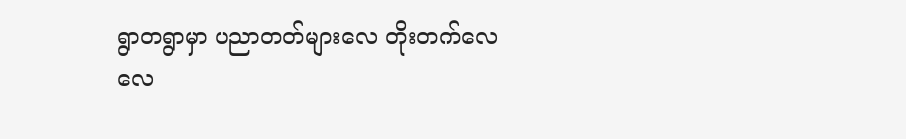ရွာတရွာမှာ ပညာတတ်များလေ တိုးတက်လေလေ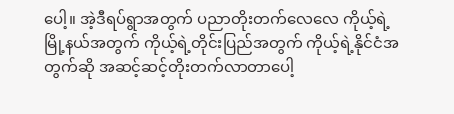ပေါ့။ အဲ့ဒီရပ်ရွာအတွက် ပညာတိုးတက်လေလေ ကိုယ့်ရဲ့မြို့နယ်အတွက် ကိုယ့်ရဲ့တိုင်းပြည်အတွက် ကိုယ့်ရဲ့နိုင်ငံအတွက်ဆို အဆင့်ဆင့်တိုးတက်လာတာပေါ့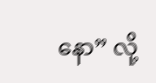နော” လို့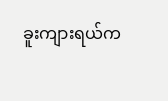ခူးကျားရယ်က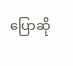ပြောဆို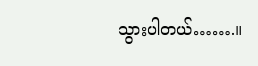သွားပါတယ်…….။